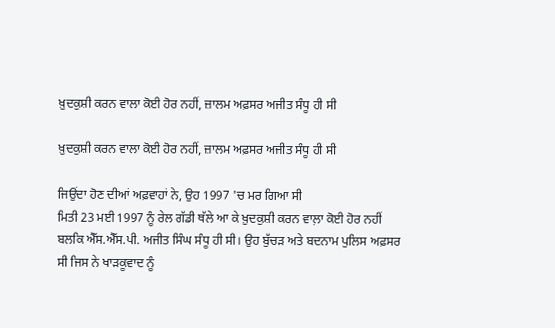ਖ਼ੁਦਕੁਸ਼ੀ ਕਰਨ ਵਾਲਾ ਕੋਈ ਹੋਰ ਨਹੀਂ, ਜ਼ਾਲਮ ਅਫ਼ਸਰ ਅਜੀਤ ਸੰਧੂ ਹੀ ਸੀ

ਖ਼ੁਦਕੁਸ਼ੀ ਕਰਨ ਵਾਲਾ ਕੋਈ ਹੋਰ ਨਹੀਂ, ਜ਼ਾਲਮ ਅਫ਼ਸਰ ਅਜੀਤ ਸੰਧੂ ਹੀ ਸੀ

ਜਿਉਂਦਾ ਹੋਣ ਦੀਆਂ ਅਫ਼ਵਾਹਾਂ ਨੇ, ਉਹ 1997 'ਚ ਮਰ ਗਿਆ ਸੀ
ਮਿਤੀ 23 ਮਈ 1997 ਨੂੰ ਰੇਲ ਗੱਡੀ ਥੱਲੇ ਆ ਕੇ ਖ਼ੁਦਕੁਸ਼ੀ ਕਰਨ ਵਾਲ਼ਾ ਕੋਈ ਹੋਰ ਨਹੀਂ ਬਲਕਿ ਐੱਸ.ਐੱਸ.ਪੀ. ਅਜੀਤ ਸਿੰਘ ਸੰਧੂ ਹੀ ਸੀ। ਉਹ ਬੁੱਚੜ ਅਤੇ ਬਦਨਾਮ ਪੁਲਿਸ ਅਫ਼ਸਰ ਸੀ ਜਿਸ ਨੇ ਖਾੜਕੂਵਾਦ ਨੂੰ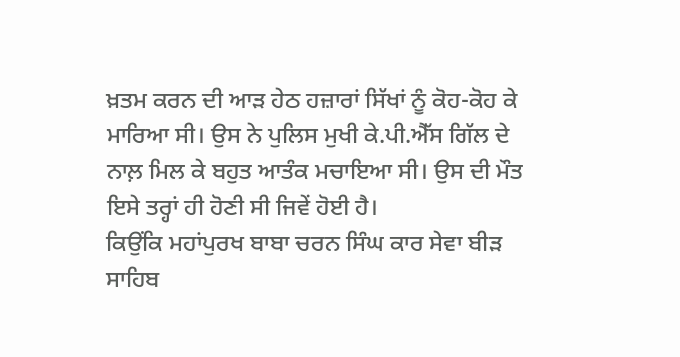ਖ਼ਤਮ ਕਰਨ ਦੀ ਆੜ ਹੇਠ ਹਜ਼ਾਰਾਂ ਸਿੱਖਾਂ ਨੂੰ ਕੋਹ-ਕੋਹ ਕੇ ਮਾਰਿਆ ਸੀ। ਉਸ ਨੇ ਪੁਲਿਸ ਮੁਖੀ ਕੇ.ਪੀ.ਐੱਸ ਗਿੱਲ ਦੇ ਨਾਲ਼ ਮਿਲ ਕੇ ਬਹੁਤ ਆਤੰਕ ਮਚਾਇਆ ਸੀ। ਉਸ ਦੀ ਮੌਤ ਇਸੇ ਤਰ੍ਹਾਂ ਹੀ ਹੋਣੀ ਸੀ ਜਿਵੇਂ ਹੋਈ ਹੈ।
ਕਿਉਂਕਿ ਮਹਾਂਪੁਰਖ ਬਾਬਾ ਚਰਨ ਸਿੰਘ ਕਾਰ ਸੇਵਾ ਬੀੜ ਸਾਹਿਬ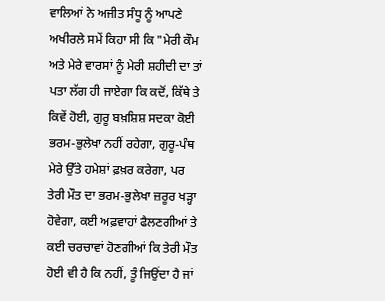ਵਾਲਿਆਂ ਨੇ ਅਜੀਤ ਸੰਧੂ ਨੂੰ ਆਪਣੇ ਅਖੀਰਲੇ ਸਮੇਂ ਕਿਹਾ ਸੀ ਕਿ "ਮੇਰੀ ਕੌਮ ਅਤੇ ਮੇਰੇ ਵਾਰਸਾਂ ਨੂੰ ਮੇਰੀ ਸ਼ਹੀਦੀ ਦਾ ਤਾਂ ਪਤਾ ਲੱਗ ਹੀ ਜਾਏਗਾ ਕਿ ਕਦੋਂ, ਕਿੱਥੇ ਤੇ ਕਿਵੇਂ ਹੋਈ, ਗੁਰੂ ਬਖ਼ਸ਼ਿਸ਼ ਸਦਕਾ ਕੋਈ ਭਰਮ-ਭੁਲੇਖਾ ਨਹੀਂ ਰਹੇਗਾ, ਗੁਰੂ-ਪੰਥ ਮੇਰੇ ਉੱਤੇ ਹਮੇਸ਼ਾਂ ਫ਼ਖ਼ਰ ਕਰੇਗਾ, ਪਰ ਤੇਰੀ ਮੌਤ ਦਾ ਭਰਮ-ਭੁਲੇਖਾ ਜ਼ਰੂਰ ਖੜ੍ਹਾ ਹੋਵੇਗਾ, ਕਈ ਅਫ਼ਵਾਹਾਂ ਫੈਲਣਗੀਆਂ ਤੇ ਕਈ ਚਰਚਾਵਾਂ ਹੋਣਗੀਆਂ ਕਿ ਤੇਰੀ ਮੌਤ ਹੋਈ ਵੀ ਹੈ ਕਿ ਨਹੀਂ, ਤੂੰ ਜਿਉਂਦਾ ਹੈ ਜਾਂ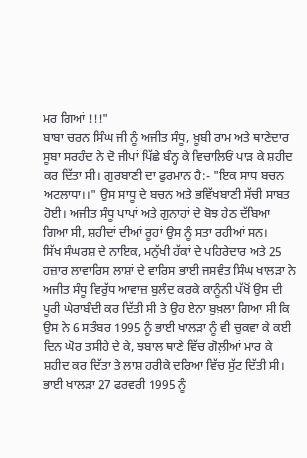ਮਰ ਗਿਆਂ !!!"
ਬਾਬਾ ਚਰਨ ਸਿੰਘ ਜੀ ਨੂੰ ਅਜੀਤ ਸੰਧੂ, ਖ਼ੂਬੀ ਰਾਮ ਅਤੇ ਥਾਣੇਦਾਰ ਸੂਬਾ ਸਰਹੰਦ ਨੇ ਦੋ ਜੀਪਾਂ ਪਿੱਛੇ ਬੰਨ੍ਹ ਕੇ ਵਿਚਾਲਿਓਂ ਪਾੜ ਕੇ ਸ਼ਹੀਦ ਕਰ ਦਿੱਤਾ ਸੀ। ਗੁਰਬਾਣੀ ਦਾ ਫੁਰਮਾਨ ਹੈ:- "ਇਕ ਸਾਧ ਬਚਨ ਅਟਲਾਧਾ।।" ਉਸ ਸਾਧੂ ਦੇ ਬਚਨ ਅਤੇ ਭਵਿੱਖਬਾਣੀ ਸੱਚੀ ਸਾਬਤ ਹੋਈ। ਅਜੀਤ ਸੰਧੂ ਪਾਪਾਂ ਅਤੇ ਗੁਨਾਹਾਂ ਦੇ ਬੋਝ ਹੇਠ ਦੱਬਿਆ ਗਿਆ ਸੀ, ਸ਼ਹੀਦਾਂ ਦੀਆਂ ਰੂਹਾਂ ਉਸ ਨੂੰ ਸਤਾ ਰਹੀਆਂ ਸਨ।
ਸਿੱਖ ਸੰਘਰਸ਼ ਦੇ ਨਾਇਕ, ਮਨੁੱਖੀ ਹੱਕਾਂ ਦੇ ਪਹਿਰੇਦਾਰ ਅਤੇ 25 ਹਜ਼ਾਰ ਲਾਵਾਰਿਸ ਲਾਸ਼ਾਂ ਦੇ ਵਾਰਿਸ ਭਾਈ ਜਸਵੰਤ ਸਿੰਘ ਖਾਲੜਾ ਨੇ ਅਜੀਤ ਸੰਧੂ ਵਿਰੁੱਧ ਆਵਾਜ਼ ਬੁਲੰਦ ਕਰਕੇ ਕਾਨੂੰਨੀ ਪੱਖੋਂ ਉਸ ਦੀ ਪੂਰੀ ਘੇਰਾਬੰਦੀ ਕਰ ਦਿੱਤੀ ਸੀ ਤੇ ਉਹ ਏਨਾ ਬੁਖ਼ਲਾ ਗਿਆ ਸੀ ਕਿ ਉਸ ਨੇ 6 ਸਤੰਬਰ 1995 ਨੂੰ ਭਾਈ ਖਾਲੜਾ ਨੂੰ ਵੀ ਚੁਕਵਾ ਕੇ ਕਈ ਦਿਨ ਘੋਰ ਤਸੀਹੇ ਦੇ ਕੇ, ਝਬਾਲ ਥਾਣੇ ਵਿੱਚ ਗੋਲ਼ੀਆਂ ਮਾਰ ਕੇ ਸ਼ਹੀਦ ਕਰ ਦਿੱਤਾ ਤੇ ਲਾਸ਼ ਹਰੀਕੇ ਦਰਿਆ ਵਿੱਚ ਸੁੱਟ ਦਿੱਤੀ ਸੀ। ਭਾਈ ਖਾਲੜਾ 27 ਫਰਵਰੀ 1995 ਨੂੰ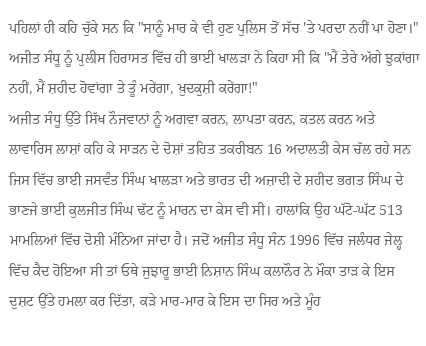ਪਹਿਲਾਂ ਹੀ ਕਹਿ ਚੁੱਕੇ ਸਨ ਕਿ "ਸਾਨੂੰ ਮਾਰ ਕੇ ਵੀ ਹੁਣ ਪੁਲਿਸ ਤੋਂ ਸੱਚ 'ਤੇ ਪਰਦਾ ਨਹੀਂ ਪਾ ਹੋਣਾ।" ਅਜੀਤ ਸੰਧੂ ਨੂੰ ਪੁਲੀਸ ਹਿਰਾਸਤ ਵਿੱਚ ਹੀ ਭਾਈ ਖਾਲੜਾ ਨੇ ਕਿਹਾ ਸੀ ਕਿ "ਮੈਂ ਤੇਰੇ ਅੱਗੇ ਝੁਕਾਂਗਾ ਨਹੀਂ, ਮੈਂ ਸ਼ਹੀਦ ਹੋਵਾਂਗਾ ਤੇ ਤੂੰ ਮਰੇਂਗਾ, ਖ਼ੁਦਕੁਸ਼ੀ ਕਰੇਂਗਾ!"
ਅਜੀਤ ਸੰਧੂ ਉੱਤੇ ਸਿੱਖ ਨੌਜਵਾਨਾਂ ਨੂੰ ਅਗਵਾ ਕਰਨ, ਲਾਪਤਾ ਕਰਨ, ਕਤਲ ਕਰਨ ਅਤੇ ਲਾਵਾਰਿਸ ਲਾਸ਼ਾਂ ਕਹਿ ਕੇ ਸਾੜਨ ਦੇ ਦੋਸ਼ਾਂ ਤਹਿਤ ਤਕਰੀਬਨ 16 ਅਦਾਲਤੀ ਕੇਸ ਚੱਲ ਰਹੇ ਸਨ ਜਿਸ ਵਿੱਚ ਭਾਈ ਜਸਵੰਤ ਸਿੰਘ ਖਾਲੜਾ ਅਤੇ ਭਾਰਤ ਦੀ ਅਜ਼ਾਦੀ ਦੇ ਸ਼ਹੀਦ ਭਗਤ ਸਿੰਘ ਦੇ ਭਾਣਜੇ ਭਾਈ ਕੁਲਜੀਤ ਸਿੰਘ ਢੱਟ ਨੂੰ ਮਾਰਨ ਦਾ ਕੇਸ ਵੀ ਸੀ। ਹਾਲਾਂਕਿ ਉਹ ਘੱਟੋ-ਘੱਟ 513 ਮਾਮਲਿਆਂ ਵਿੱਚ ਦੋਸ਼ੀ ਮੰਨਿਆ ਜਾਂਦਾ ਹੈ। ਜਦੋਂ ਅਜੀਤ ਸੰਧੂ ਸੰਨ 1996 ਵਿੱਚ ਜਲੰਧਰ ਜੇਲ੍ਹ ਵਿੱਚ ਕੈਦ ਹੋਇਆ ਸੀ ਤਾਂ ਓਥੇ ਜੁਝਾਰੂ ਭਾਈ ਨਿਸ਼ਾਨ ਸਿੰਘ ਕਲਾਨੌਰ ਨੇ ਮੌਕਾ ਤਾੜ ਕੇ ਇਸ ਦੁਸ਼ਟ ਉੱਤੇ ਹਮਲਾ ਕਰ ਦਿੱਤਾ, ਕੜੇ ਮਾਰ-ਮਾਰ ਕੇ ਇਸ ਦਾ ਸਿਰ ਅਤੇ ਮੂੰਹ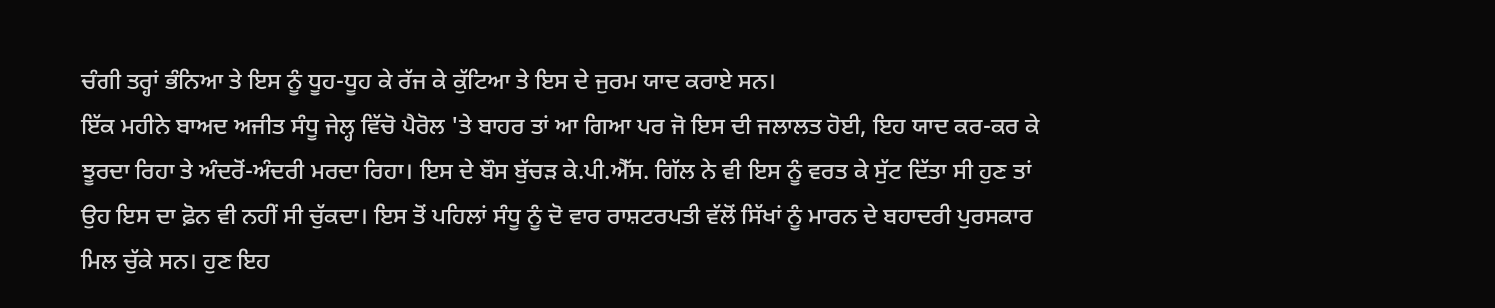ਚੰਗੀ ਤਰ੍ਹਾਂ ਭੰਨਿਆ ਤੇ ਇਸ ਨੂੰ ਧੂਹ-ਧੂਹ ਕੇ ਰੱਜ ਕੇ ਕੁੱਟਿਆ ਤੇ ਇਸ ਦੇ ਜੁਰਮ ਯਾਦ ਕਰਾਏ ਸਨ।
ਇੱਕ ਮਹੀਨੇ ਬਾਅਦ ਅਜੀਤ ਸੰਧੂ ਜੇਲ੍ਹ ਵਿੱਚੋ ਪੈਰੋਲ 'ਤੇ ਬਾਹਰ ਤਾਂ ਆ ਗਿਆ ਪਰ ਜੋ ਇਸ ਦੀ ਜਲਾਲਤ ਹੋਈ, ਇਹ ਯਾਦ ਕਰ-ਕਰ ਕੇ ਝੂਰਦਾ ਰਿਹਾ ਤੇ ਅੰਦਰੋਂ-ਅੰਦਰੀ ਮਰਦਾ ਰਿਹਾ। ਇਸ ਦੇ ਬੌਸ ਬੁੱਚੜ ਕੇ.ਪੀ.ਐੱਸ. ਗਿੱਲ ਨੇ ਵੀ ਇਸ ਨੂੰ ਵਰਤ ਕੇ ਸੁੱਟ ਦਿੱਤਾ ਸੀ ਹੁਣ ਤਾਂ ਉਹ ਇਸ ਦਾ ਫ਼ੋਨ ਵੀ ਨਹੀਂ ਸੀ ਚੁੱਕਦਾ। ਇਸ ਤੋਂ ਪਹਿਲਾਂ ਸੰਧੂ ਨੂੰ ਦੋ ਵਾਰ ਰਾਸ਼ਟਰਪਤੀ ਵੱਲੋਂ ਸਿੱਖਾਂ ਨੂੰ ਮਾਰਨ ਦੇ ਬਹਾਦਰੀ ਪੁਰਸਕਾਰ ਮਿਲ ਚੁੱਕੇ ਸਨ। ਹੁਣ ਇਹ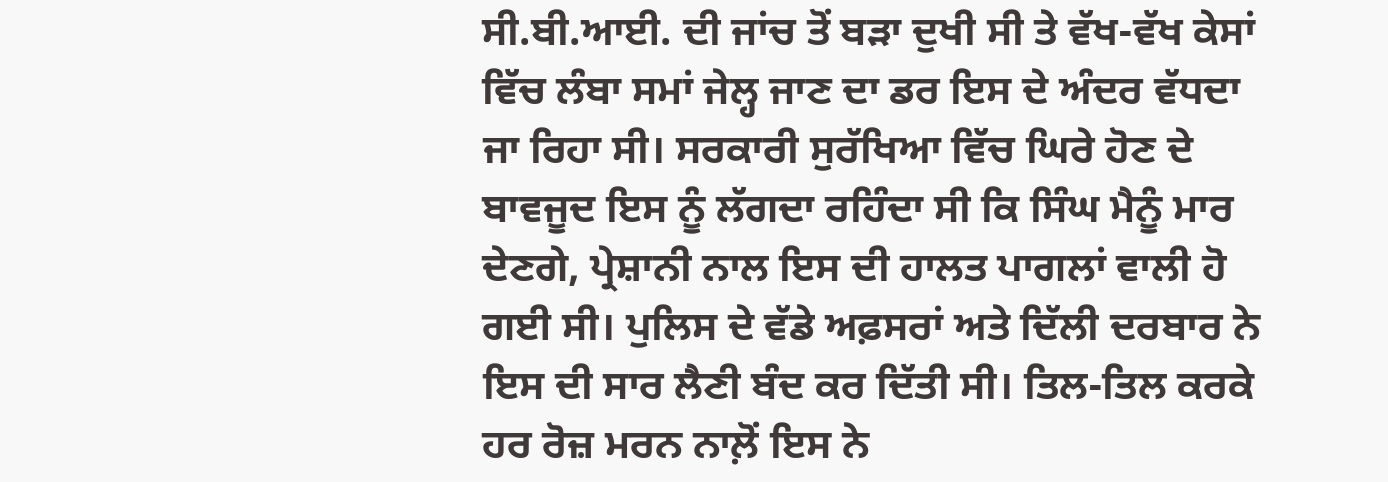ਸੀ.ਬੀ.ਆਈ. ਦੀ ਜਾਂਚ ਤੋਂ ਬੜਾ ਦੁਖੀ ਸੀ ਤੇ ਵੱਖ-ਵੱਖ ਕੇਸਾਂ ਵਿੱਚ ਲੰਬਾ ਸਮਾਂ ਜੇਲ੍ਹ ਜਾਣ ਦਾ ਡਰ ਇਸ ਦੇ ਅੰਦਰ ਵੱਧਦਾ ਜਾ ਰਿਹਾ ਸੀ। ਸਰਕਾਰੀ ਸੁਰੱਖਿਆ ਵਿੱਚ ਘਿਰੇ ਹੋਣ ਦੇ ਬਾਵਜੂਦ ਇਸ ਨੂੰ ਲੱਗਦਾ ਰਹਿੰਦਾ ਸੀ ਕਿ ਸਿੰਘ ਮੈਨੂੰ ਮਾਰ ਦੇਣਗੇ, ਪ੍ਰੇਸ਼ਾਨੀ ਨਾਲ ਇਸ ਦੀ ਹਾਲਤ ਪਾਗਲਾਂ ਵਾਲੀ ਹੋ ਗਈ ਸੀ। ਪੁਲਿਸ ਦੇ ਵੱਡੇ ਅਫ਼ਸਰਾਂ ਅਤੇ ਦਿੱਲੀ ਦਰਬਾਰ ਨੇ ਇਸ ਦੀ ਸਾਰ ਲੈਣੀ ਬੰਦ ਕਰ ਦਿੱਤੀ ਸੀ। ਤਿਲ-ਤਿਲ ਕਰਕੇ ਹਰ ਰੋਜ਼ ਮਰਨ ਨਾਲ਼ੋਂ ਇਸ ਨੇ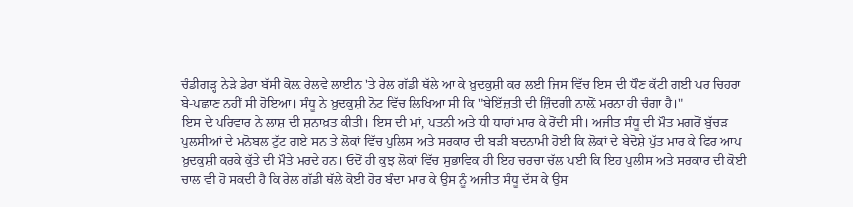ਚੰਡੀਗੜ੍ਹ ਨੇੜੇ ਡੇਰਾ ਬੱਸੀ ਕੋਲ਼ ਰੇਲਵੇ ਲਾਈਨ 'ਤੇ ਰੇਲ ਗੱਡੀ ਥੱਲੇ ਆ ਕੇ ਖ਼ੁਦਕੁਸ਼ੀ ਕਰ ਲਈ ਜਿਸ ਵਿੱਚ ਇਸ ਦੀ ਧੌਣ ਕੱਟੀ ਗਈ ਪਰ ਚਿਹਰਾ ਬੇ-ਪਛਾਣ ਨਹੀਂ ਸੀ ਹੋਇਆ। ਸੰਧੂ ਨੇ ਖ਼ੁਦਕੁਸ਼ੀ ਨੋਟ ਵਿੱਚ ਲਿਖਿਆ ਸੀ ਕਿ "ਬੇਇੱਜ਼ਤੀ ਦੀ ਜ਼ਿੰਦਗੀ ਨਾਲ਼ੋਂ ਮਰਨਾ ਹੀ ਚੰਗਾ ਹੈ।"
ਇਸ ਦੇ ਪਰਿਵਾਰ ਨੇ ਲਾਸ਼ ਦੀ ਸ਼ਨਾਖ਼ਤ ਕੀਤੀ। ਇਸ ਦੀ ਮਾਂ, ਪਤਨੀ ਅਤੇ ਧੀ ਧਾਹਾਂ ਮਾਰ ਕੇ ਰੋਂਦੀ ਸੀ। ਅਜੀਤ ਸੰਧੂ ਦੀ ਮੌਤ ਮਗਰੋਂ ਬੁੱਚੜ ਪੁਲਸੀਆਂ ਦੇ ਮਨੋਬਲ ਟੁੱਟ ਗਏ ਸਨ ਤੇ ਲੋਕਾਂ ਵਿੱਚ ਪੁਲਿਸ ਅਤੇ ਸਰਕਾਰ ਦੀ ਬੜੀ ਬਦਨਾਮੀ ਹੋਈ ਕਿ ਲੋਕਾਂ ਦੇ ਬੇਦੋਸ਼ੇ ਪੁੱਤ ਮਾਰ ਕੇ ਫਿਰ ਆਪ ਖ਼ੁਦਕੁਸ਼ੀ ਕਰਕੇ ਕੁੱਤੇ ਦੀ ਮੌਤੇ ਮਰਦੇ ਹਨ। ਓਦੋਂ ਹੀ ਕੁਝ ਲੋਕਾਂ ਵਿੱਚ ਸੁਭਾਵਿਕ ਹੀ ਇਹ ਚਰਚਾ ਚੱਲ ਪਈ ਕਿ ਇਹ ਪੁਲੀਸ ਅਤੇ ਸਰਕਾਰ ਦੀ ਕੋਈ ਚਾਲ ਵੀ ਹੋ ਸਕਦੀ ਹੈ ਕਿ ਰੇਲ ਗੱਡੀ ਥੱਲੇ ਕੋਈ ਹੋਰ ਬੰਦਾ ਮਾਰ ਕੇ ਉਸ ਨੂੰ ਅਜੀਤ ਸੰਧੂ ਦੱਸ ਕੇ ਉਸ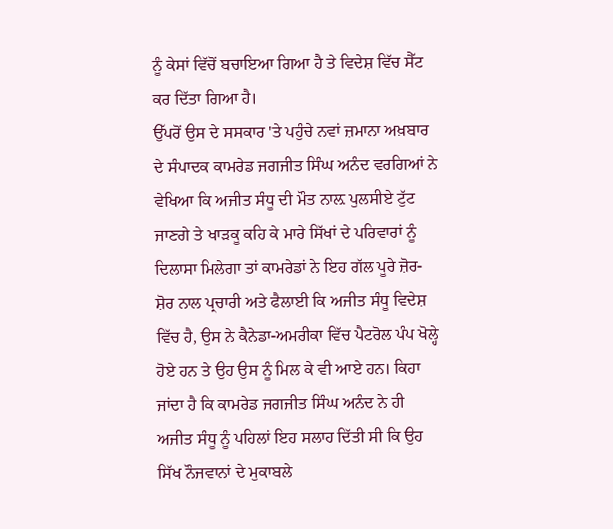ਨੂੰ ਕੇਸਾਂ ਵਿੱਚੋਂ ਬਚਾਇਆ ਗਿਆ ਹੈ ਤੇ ਵਿਦੇਸ਼ ਵਿੱਚ ਸੈੱਟ ਕਰ ਦਿੱਤਾ ਗਿਆ ਹੈ।
ਉੱਪਰੋਂ ਉਸ ਦੇ ਸਸਕਾਰ 'ਤੇ ਪਹੁੰਚੇ ਨਵਾਂ ਜ਼ਮਾਨਾ ਅਖ਼ਬਾਰ ਦੇ ਸੰਪਾਦਕ ਕਾਮਰੇਡ ਜਗਜੀਤ ਸਿੰਘ ਅਨੰਦ ਵਰਗਿਆਂ ਨੇ ਵੇਖਿਆ ਕਿ ਅਜੀਤ ਸੰਧੂ ਦੀ ਮੌਤ ਨਾਲ਼ ਪੁਲਸੀਏ ਟੁੱਟ ਜਾਣਗੇ ਤੇ ਖਾੜਕੂ ਕਹਿ ਕੇ ਮਾਰੇ ਸਿੱਖਾਂ ਦੇ ਪਰਿਵਾਰਾਂ ਨੂੰ ਦਿਲਾਸਾ ਮਿਲੇਗਾ ਤਾਂ ਕਾਮਰੇਡਾਂ ਨੇ ਇਹ ਗੱਲ ਪੂਰੇ ਜ਼ੋਰ-ਸ਼ੋਰ ਨਾਲ ਪ੍ਰਚਾਰੀ ਅਤੇ ਫੈਲਾਈ ਕਿ ਅਜੀਤ ਸੰਧੂ ਵਿਦੇਸ਼ ਵਿੱਚ ਹੈ, ਉਸ ਨੇ ਕੈਨੇਡਾ-ਅਮਰੀਕਾ ਵਿੱਚ ਪੈਟਰੋਲ ਪੰਪ ਖੋਲ੍ਹੇ ਹੋਏ ਹਨ ਤੇ ਉਹ ਉਸ ਨੂੰ ਮਿਲ ਕੇ ਵੀ ਆਏ ਹਨ। ਕਿਹਾ ਜਾਂਦਾ ਹੈ ਕਿ ਕਾਮਰੇਡ ਜਗਜੀਤ ਸਿੰਘ ਅਨੰਦ ਨੇ ਹੀ ਅਜੀਤ ਸੰਧੂ ਨੂੰ ਪਹਿਲਾਂ ਇਹ ਸਲਾਹ ਦਿੱਤੀ ਸੀ ਕਿ ਉਹ ਸਿੱਖ ਨੌਜਵਾਨਾਂ ਦੇ ਮੁਕਾਬਲੇ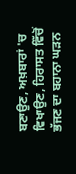ਬਣਾਉਣ, ਅਖ਼ਬਾਰਾਂ 'ਚ ਵਿਖਾਉਣ, ਹਿਰਾਸਤ ਵਿੱਚੋਂ ਭੱਜਣ ਦਾ ਬਹਾਨਾ ਘੜਨ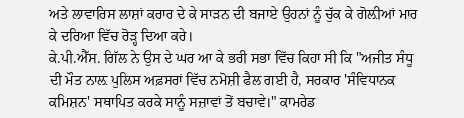ਅਤੇ ਲਾਵਾਰਿਸ ਲਾਸ਼ਾਂ ਕਰਾਰ ਦੇ ਕੇ ਸਾੜਨ ਦੀ ਬਜਾਏ ਉਹਨਾਂ ਨੂੰ ਚੁੱਕ ਕੇ ਗੋਲ਼ੀਆਂ ਮਾਰ ਕੇ ਦਰਿਆ ਵਿੱਚ ਰੋੜ੍ਹ ਦਿਆ ਕਰੇ।
ਕੇ.ਪੀ.ਐੱਸ. ਗਿੱਲ ਨੇ ਉਸ ਦੇ ਘਰ ਆ ਕੇ ਭਰੀ ਸਭਾ ਵਿੱਚ ਕਿਹਾ ਸੀ ਕਿ "ਅਜੀਤ ਸੰਧੂ ਦੀ ਮੌਤ ਨਾਲ਼ ਪੁਲਿਸ ਅਫ਼ਸਰਾਂ ਵਿੱਚ ਨਮੋਸ਼ੀ ਫੈਲ ਗਈ ਹੈ, ਸਰਕਾਰ 'ਸੰਵਿਧਾਨਕ ਕਮਿਸ਼ਨ' ਸਥਾਪਿਤ ਕਰਕੇ ਸਾਨੂੰ ਸਜ਼ਾਵਾਂ ਤੋਂ ਬਚਾਵੇ।" ਕਾਮਰੇਡ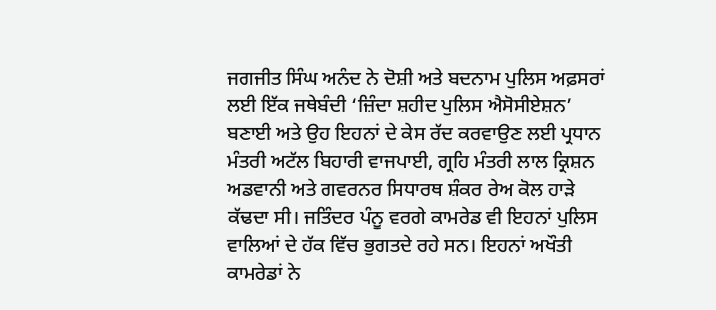ਜਗਜੀਤ ਸਿੰਘ ਅਨੰਦ ਨੇ ਦੋਸ਼ੀ ਅਤੇ ਬਦਨਾਮ ਪੁਲਿਸ ਅਫ਼ਸਰਾਂ ਲਈ ਇੱਕ ਜਥੇਬੰਦੀ ‘ਜ਼ਿੰਦਾ ਸ਼ਹੀਦ ਪੁਲਿਸ ਐਸੋਸੀਏਸ਼ਨ’ ਬਣਾਈ ਅਤੇ ਉਹ ਇਹਨਾਂ ਦੇ ਕੇਸ ਰੱਦ ਕਰਵਾਉਣ ਲਈ ਪ੍ਰਧਾਨ ਮੰਤਰੀ ਅਟੱਲ ਬਿਹਾਰੀ ਵਾਜਪਾਈ, ਗ੍ਰਹਿ ਮੰਤਰੀ ਲਾਲ ਕ੍ਰਿਸ਼ਨ ਅਡਵਾਨੀ ਅਤੇ ਗਵਰਨਰ ਸਿਧਾਰਥ ਸ਼ੰਕਰ ਰੇਅ ਕੋਲ ਹਾੜੇ ਕੱਢਦਾ ਸੀ। ਜਤਿੰਦਰ ਪੰਨੂ ਵਰਗੇ ਕਾਮਰੇਡ ਵੀ ਇਹਨਾਂ ਪੁਲਿਸ ਵਾਲਿਆਂ ਦੇ ਹੱਕ ਵਿੱਚ ਭੁਗਤਦੇ ਰਹੇ ਸਨ। ਇਹਨਾਂ ਅਖੌਤੀ ਕਾਮਰੇਡਾਂ ਨੇ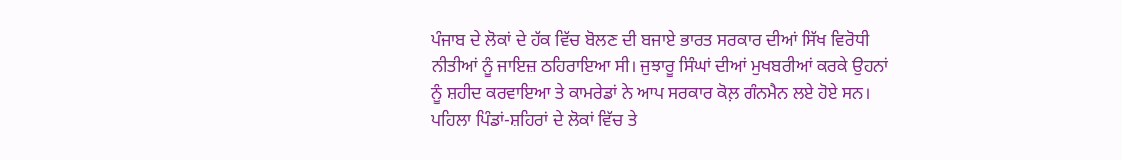ਪੰਜਾਬ ਦੇ ਲੋਕਾਂ ਦੇ ਹੱਕ ਵਿੱਚ ਬੋਲਣ ਦੀ ਬਜਾਏ ਭਾਰਤ ਸਰਕਾਰ ਦੀਆਂ ਸਿੱਖ ਵਿਰੋਧੀ ਨੀਤੀਆਂ ਨੂੰ ਜਾਇਜ਼ ਠਹਿਰਾਇਆ ਸੀ। ਜੁਝਾਰੂ ਸਿੰਘਾਂ ਦੀਆਂ ਮੁਖਬਰੀਆਂ ਕਰਕੇ ਉਹਨਾਂ ਨੂੰ ਸ਼ਹੀਦ ਕਰਵਾਇਆ ਤੇ ਕਾਮਰੇਡਾਂ ਨੇ ਆਪ ਸਰਕਾਰ ਕੋਲ਼ ਗੰਨਮੈਨ ਲਏ ਹੋਏ ਸਨ।
ਪਹਿਲਾ ਪਿੰਡਾਂ-ਸ਼ਹਿਰਾਂ ਦੇ ਲੋਕਾਂ ਵਿੱਚ ਤੇ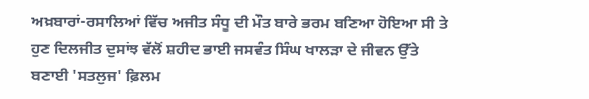ਅਖ਼ਬਾਰਾਂ-ਰਸਾਲਿਆਂ ਵਿੱਚ ਅਜੀਤ ਸੰਧੂ ਦੀ ਮੌਤ ਬਾਰੇ ਭਰਮ ਬਣਿਆ ਹੋਇਆ ਸੀ ਤੇ ਹੁਣ ਦਿਲਜੀਤ ਦੁਸਾਂਝ ਵੱਲੋਂ ਸ਼ਹੀਦ ਭਾਈ ਜਸਵੰਤ ਸਿੰਘ ਖਾਲੜਾ ਦੇ ਜੀਵਨ ਉੱਤੇ ਬਣਾਈ 'ਸਤਲੁਜ' ਫ਼ਿਲਮ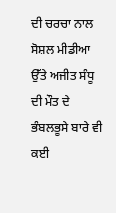ਦੀ ਚਰਚਾ ਨਾਲ ਸੋਸ਼ਲ ਮੀਡੀਆ ਉੱਤੇ ਅਜੀਤ ਸੰਧੂ ਦੀ ਮੌਤ ਦੇ ਭੰਬਲਭੂਸੇ ਬਾਰੇ ਵੀ ਕਈ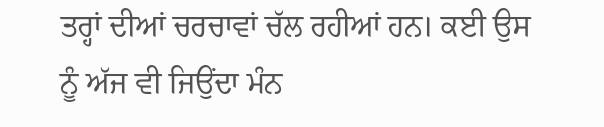ਤਰ੍ਹਾਂ ਦੀਆਂ ਚਰਚਾਵਾਂ ਚੱਲ ਰਹੀਆਂ ਹਨ। ਕਈ ਉਸ ਨੂੰ ਅੱਜ ਵੀ ਜਿਉਂਦਾ ਮੰਨ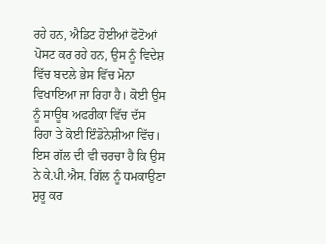ਰਹੇ ਹਨ, ਐਡਿਟ ਹੋਈਆਂ ਫੋਟੋਆਂ ਪੋਸਟ ਕਰ ਰਹੇ ਹਨ, ਉਸ ਨੂੰ ਵਿਦੇਸ਼ ਵਿੱਚ ਬਦਲੇ ਭੇਸ ਵਿੱਚ ਮੋਨਾ ਵਿਖਾਇਆ ਜਾ ਰਿਹਾ ਹੈ। ਕੋਈ ਉਸ ਨੂੰ ਸਾਊਥ ਅਫਰੀਕਾ ਵਿੱਚ ਦੱਸ ਰਿਹਾ ਤੇ ਕੋਈ ਇੰਡੋਨੇਸ਼ੀਆ ਵਿੱਚ। ਇਸ ਗੱਲ ਦੀ ਵੀ ਚਰਚਾ ਹੈ ਕਿ ਉਸ ਨੇ ਕੇ.ਪੀ.ਐਸ. ਗਿੱਲ ਨੂੰ ਧਮਕਾਉਣਾ ਸ਼ੁਰੂ ਕਰ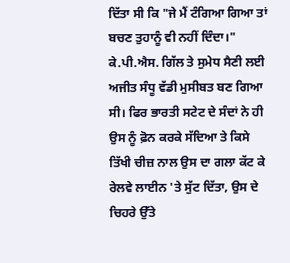ਦਿੱਤਾ ਸੀ ਕਿ "ਜੇ ਮੈਂ ਟੰਗਿਆ ਗਿਆ ਤਾਂ ਬਚਣ ਤੁਹਾਨੂੰ ਵੀ ਨਹੀਂ ਦਿੰਦਾ।" ਕੇ.ਪੀ.ਐਸ. ਗਿੱਲ ਤੇ ਸੁਮੇਧ ਸੈਣੀ ਲਈ ਅਜੀਤ ਸੰਧੂ ਵੱਡੀ ਮੁਸੀਬਤ ਬਣ ਗਿਆ ਸੀ। ਫਿਰ ਭਾਰਤੀ ਸਟੇਟ ਦੇ ਸੰਦਾਂ ਨੇ ਹੀ ਉਸ ਨੂੰ ਫ਼ੋਨ ਕਰਕੇ ਸੱਦਿਆ ਤੇ ਕਿਸੇ ਤਿੱਖੀ ਚੀਜ਼ ਨਾਲ ਉਸ ਦਾ ਗਲਾ ਕੱਟ ਕੇ ਰੇਲਵੇ ਲਾਈਨ 'ਤੇ ਸੁੱਟ ਦਿੱਤਾ, ਉਸ ਦੇ ਚਿਹਰੇ ਉੱਤੇ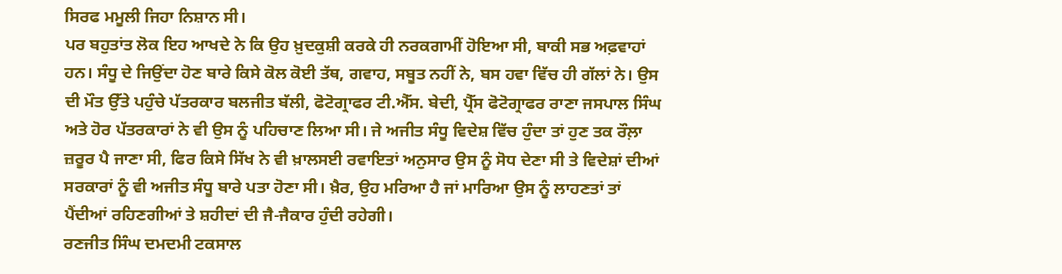ਸਿਰਫ ਮਮੂਲੀ ਜਿਹਾ ਨਿਸ਼ਾਨ ਸੀ।
ਪਰ ਬਹੁਤਾਂਤ ਲੋਕ ਇਹ ਆਖਦੇ ਨੇ ਕਿ ਉਹ ਖ਼ੁਦਕੁਸ਼ੀ ਕਰਕੇ ਹੀ ਨਰਕਗਾਮੀਂ ਹੋਇਆ ਸੀ, ਬਾਕੀ ਸਭ ਅਫ਼ਵਾਹਾਂ ਹਨ। ਸੰਧੂ ਦੇ ਜਿਉਂਦਾ ਹੋਣ ਬਾਰੇ ਕਿਸੇ ਕੋਲ ਕੋਈ ਤੱਥ, ਗਵਾਹ, ਸਬੂਤ ਨਹੀਂ ਨੇ, ਬਸ ਹਵਾ ਵਿੱਚ ਹੀ ਗੱਲਾਂ ਨੇ। ਉਸ ਦੀ ਮੌਤ ਉੱਤੇ ਪਹੁੰਚੇ ਪੱਤਰਕਾਰ ਬਲਜੀਤ ਬੱਲੀ, ਫੋਟੋਗ੍ਰਾਫਰ ਟੀ.ਐੱਸ. ਬੇਦੀ, ਪ੍ਰੈੱਸ ਫੋਟੋਗ੍ਰਾਫਰ ਰਾਣਾ ਜਸਪਾਲ ਸਿੰਘ ਅਤੇ ਹੋਰ ਪੱਤਰਕਾਰਾਂ ਨੇ ਵੀ ਉਸ ਨੂੰ ਪਹਿਚਾਣ ਲਿਆ ਸੀ। ਜੇ ਅਜੀਤ ਸੰਧੂ ਵਿਦੇਸ਼ ਵਿੱਚ ਹੁੰਦਾ ਤਾਂ ਹੁਣ ਤਕ ਰੌਲ਼ਾ ਜ਼ਰੂਰ ਪੈ ਜਾਣਾ ਸੀ, ਫਿਰ ਕਿਸੇ ਸਿੱਖ ਨੇ ਵੀ ਖ਼ਾਲਸਈ ਰਵਾਇਤਾਂ ਅਨੁਸਾਰ ਉਸ ਨੂੰ ਸੋਧ ਦੇਣਾ ਸੀ ਤੇ ਵਿਦੇਸ਼ਾਂ ਦੀਆਂ ਸਰਕਾਰਾਂ ਨੂੰ ਵੀ ਅਜੀਤ ਸੰਧੂ ਬਾਰੇ ਪਤਾ ਹੋਣਾ ਸੀ। ਖ਼ੈਰ, ਉਹ ਮਰਿਆ ਹੈ ਜਾਂ ਮਾਰਿਆ ਉਸ ਨੂੰ ਲਾਹਣਤਾਂ ਤਾਂ ਪੈਂਦੀਆਂ ਰਹਿਣਗੀਆਂ ਤੇ ਸ਼ਹੀਦਾਂ ਦੀ ਜੈ-ਜੈਕਾਰ ਹੁੰਦੀ ਰਹੇਗੀ।
ਰਣਜੀਤ ਸਿੰਘ ਦਮਦਮੀ ਟਕਸਾਲ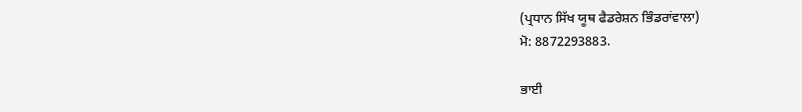(ਪ੍ਰਧਾਨ ਸਿੱਖ ਯੂਥ ਫੈਡਰੇਸ਼ਨ ਭਿੰਡਰਾਂਵਾਲਾ)
ਮੋ: 8872293883.

ਭਾਈ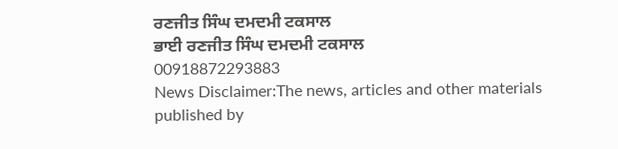ਰਣਜੀਤ ਸਿੰਘ ਦਮਦਮੀ ਟਕਸਾਲ
ਭਾਈ ਰਣਜੀਤ ਸਿੰਘ ਦਮਦਮੀ ਟਕਸਾਲ
00918872293883
News Disclaimer:The news, articles and other materials published by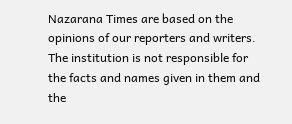Nazarana Times are based on the opinions of our reporters and writers. The institution is not responsible for the facts and names given in them and the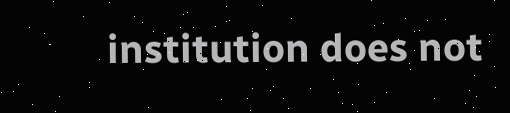institution does not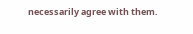necessarily agree with them.